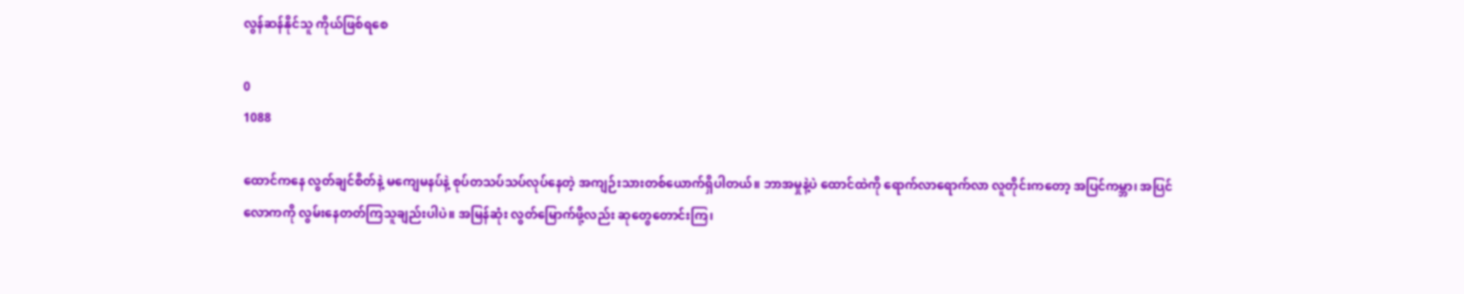လွန်ဆန်နိုင်သူ ကိုယ်ဖြစ်ရစေ

0
1088

ထောင်ကနေ လွတ်ချင်စိတ်နဲ့ မကျေမနပ်နဲ့ စုပ်တသပ်သပ်လုပ်နေတဲ့ အကျဉ်းသားတစ်ယောက်ရှိပါတယ်။ ဘာအမှုနဲ့ပဲ ထောင်ထဲကို ရောက်လာရောက်လာ လူတိုင်းကတော့ အပြင်ကမ္ဘာ၊ အပြင်လောကကို လွမ်းနေတတ်ကြသူချည်းပါပဲ။ အမြန်ဆုံး လွတ်မြောက်ဖို့လည်း ဆုတွေတောင်းကြ၊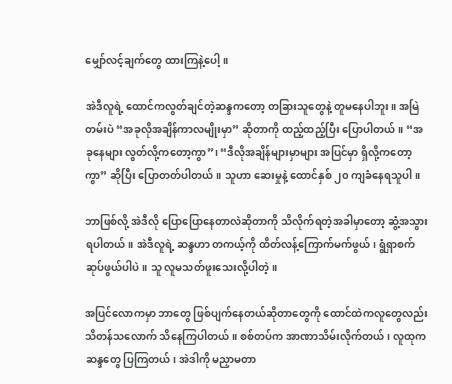မျှော်လင့်ချက်တွေ ထားကြနဲ့ပေါ့။

အဲဒီလူရဲ့ ထောင်ကလွတ်ချင်တဲ့ဆန္ဒကတော့ တခြားသူတွေနဲ့ တူမနေပါဘူး။ အမြဲတမ်းပဲ “အခုလိုအချိန်ကာလမျိုးမှာ” ဆိုတာကို ထည့်ထည့်ပြီး ပြောပါတယ်။ “အခုနေများ လွတ်လို့ကတော့ကွာ”၊ “ဒီလိုအချိန်များမှာများ အပြင်မှာ ရှိလို့ကတော့ကွာ” ဆိုပြီး ပြောတတ်ပါတယ်။ သူဟာ ဆေးမှုနဲ့ ထောင်နှစ် ၂၀ ကျခံနေရသူပါ။

ဘာဖြစ်လို့ အဲဒီလို ပြောပြောနေတာလဲဆိုတာကို သိလိုက်ရတဲ့အခါမှာတော့ ဆွံ့အသွားရပါတယ်။ အဲဒီလူရဲ့ ဆန္ဒဟာ တကယ့်ကို ထိတ်လန့်ကြောက်မက်ဖွယ်၊ ရွံရှာစက်ဆုပ်ဖွယ်ပါပဲ။ သူ လူမသတ်ဖူးသေးလို့ပါတဲ့။

အပြင်လောကမှာ ဘာတွေ ဖြစ်ပျက်နေတယ်ဆိုတာတွေကို ထောင်ထဲကလူတွေလည်း သိတန်သလောက် သိနေကြပါတယ်။ စစ်တပ်က အာဏာသိမ်းလိုက်တယ်၊ လူထုက ဆန္ဒတွေ ပြကြတယ်၊ အဲဒါကို မညှာမတာ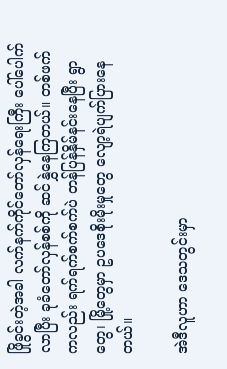ဖြိုခွင်းတဲ့အခါ လက်နက်ကိုင်တော်လှန်ရေးကြီး ပေါ်ပေါက်လာပြီး ခုခံတော်လှန်စစ်ကို ဆင်နွှဲနေကြတယ်။ တစ်ဖက်ကလည်း ရက်ရက်စက်စက်ပဲ တန်ပြန်နှိမ်နင်းနေပြီး ရွာတွေ၊ မြို့တွေမှာ ဥပဒေစိုးမိုးမှုတွေ လျော့ရဲပျက်ပြားနေတယ်။

အဲဒီလူဟာ ဒေသတွင်းမှာ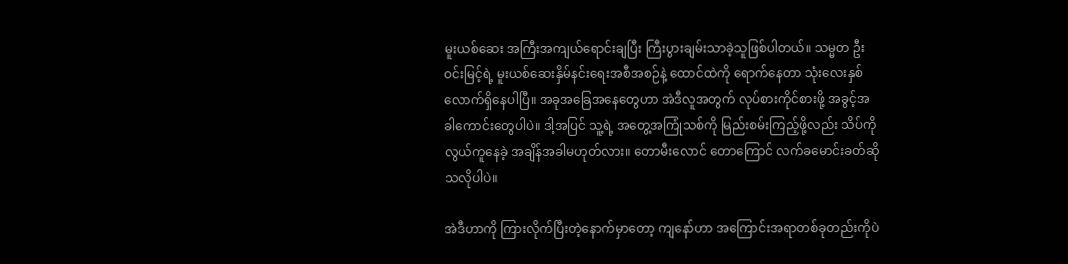မူးယစ်ဆေး အကြီးအကျယ်ရောင်းချပြီး ကြီးပွားချမ်းသာခဲ့သူဖြစ်ပါတယ်။ သမ္မတ ဦးဝင်းမြင့်ရဲ့ မူးယစ်ဆေးနှိမ်နင်းရေးအစီအစဉ်နဲ့ ထောင်ထဲကို ရောက်နေတာ သုံးလေးနှစ်လောက်ရှိနေပါပြီ။ အခုအခြေအနေတွေဟာ အဲဒီလူအတွက် လုပ်စားကိုင်စားဖို့ အခွင့်အခါကောင်းတွေပါပဲ။ ဒါ့အပြင် သူ့ရဲ့ အတွေ့အကြုံသစ်ကို မြည်းစမ်းကြည့်ဖို့လည်း သိပ်ကို လွယ်ကူနေခဲ့ အချိန်အခါမဟုတ်လား။ တောမီးလောင် တောကြောင် လက်ခမောင်းခတ်ဆိုသလိုပါပဲ။

အဲဒီဟာကို ကြားလိုက်ပြီးတဲ့နောက်မှာတော့ ကျနော်ဟာ အကြောင်းအရာတစ်ခုတည်းကိုပဲ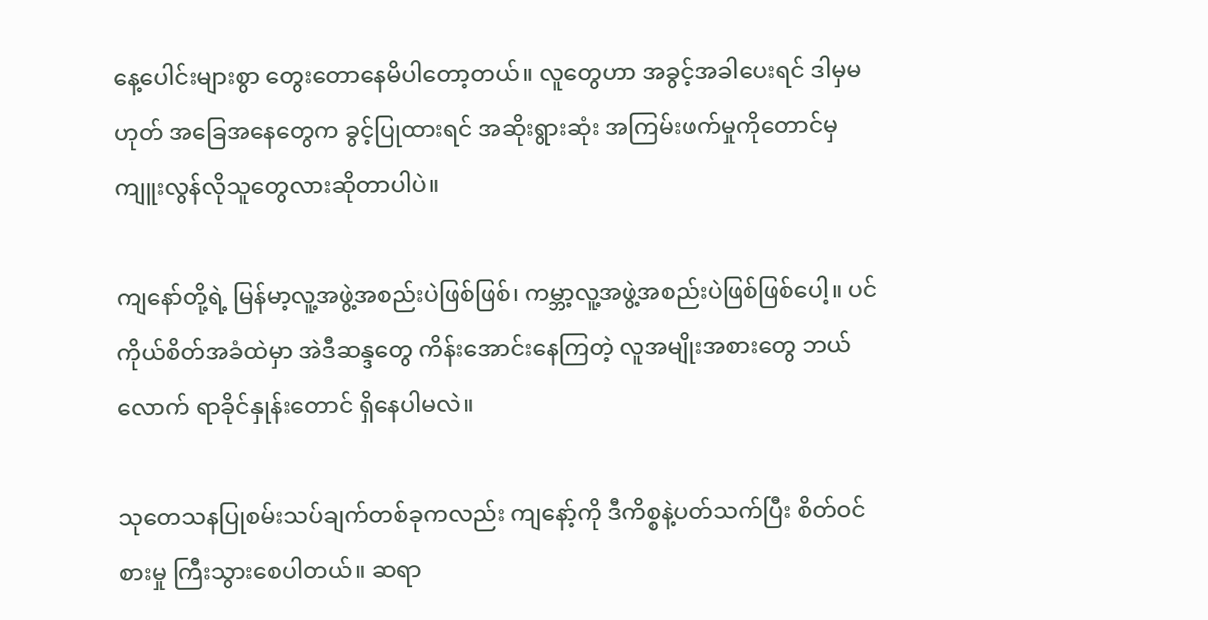နေ့ပေါင်းများစွာ တွေးတောနေမိပါတော့တယ်။ လူတွေဟာ အခွင့်အခါပေးရင် ဒါမှမဟုတ် အခြေအနေတွေက ခွင့်ပြုထားရင် အဆိုးရွားဆုံး အကြမ်းဖက်မှုကိုတောင်မှ ကျူးလွန်လိုသူတွေလားဆိုတာပါပဲ။

ကျနော်တို့ရဲ့ မြန်မာ့လူ့အဖွဲ့အစည်းပဲဖြစ်ဖြစ်၊ ကမ္ဘာ့လူ့အဖွဲ့အစည်းပဲဖြစ်ဖြစ်ပေါ့။ ပင်ကိုယ်စိတ်အခံထဲမှာ အဲဒီဆန္ဒတွေ ကိန်းအောင်းနေကြတဲ့ လူအမျိုးအစားတွေ ဘယ်လောက် ရာခိုင်နှုန်းတောင် ရှိနေပါမလဲ။

သုတေသနပြုစမ်းသပ်ချက်တစ်ခုကလည်း ကျနော့်ကို ဒီကိစ္စနဲ့ပတ်သက်ပြီး စိတ်ဝင်စားမှု ကြီးသွားစေပါတယ်။ ဆရာ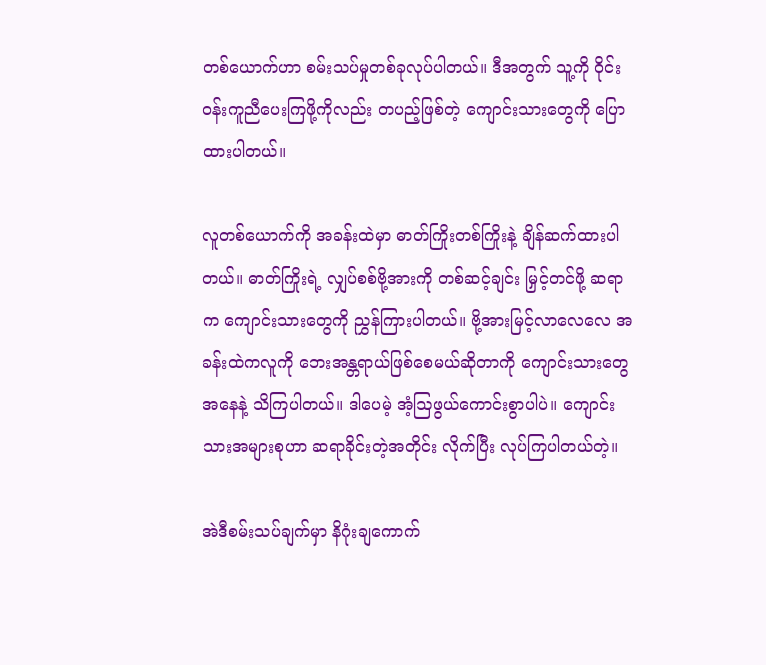တစ်ယောက်ဟာ စမ်းသပ်မှုတစ်ခုလုပ်ပါတယ်။ ဒီအတွက် သူ့ကို ဝိုင်းဝန်းကူညီပေးကြဖို့ကိုလည်း တပည့်ဖြစ်တဲ့ ကျောင်းသားတွေကို ပြောထားပါတယ်။

လူတစ်ယောက်ကို အခန်းထဲမှာ ဓာတ်ကြိုးတစ်ကြိုးနဲ့ ချိန်ဆက်ထားပါတယ်။ ဓာတ်ကြိုးရဲ့ လျှပ်စစ်ဗို့အားကို တစ်ဆင့်ချင်း မြှင့်တင်ဖို့ ဆရာက ကျောင်းသားတွေကို ညွှန်ကြားပါတယ်။ ဗို့အားမြင့်လာလေလေ အခန်းထဲကလူကို ဘေးအန္တရာယ်ဖြစ်စေမယ်ဆိုတာကို ကျောင်းသားတွေအနေနဲ့ သိကြပါတယ်။ ဒါပေမဲ့ အံ့ဩဖွယ်ကောင်းစွာပါပဲ။ ကျောင်းသားအများစုဟာ ဆရာခိုင်းတဲ့အတိုင်း လိုက်ပြီး လုပ်ကြပါတယ်တဲ့။

အဲဒီစမ်းသပ်ချက်မှာ နိဂုံးချကောက်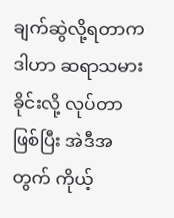ချက်ဆွဲလို့ရတာက ဒါဟာ ဆရာသမားခိုင်းလို့ လုပ်တာဖြစ်ပြီး အဲဒီအတွက် ကိုယ့်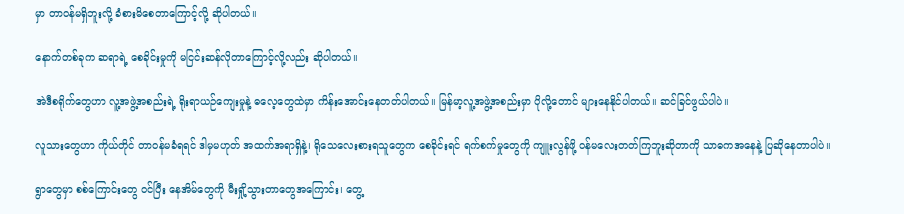မှာ တာဝန်မရှိဘူးလို့ ခံစားမိစေတာကြောင့်လို့ ဆိုပါတယ်။

နောက်တစ်ခုက ဆရာရဲ့ စေခိုင်းမှုကို မငြင်းဆန်လိုတာကြောင့်လို့လည်း ဆိုပါတယ်။

အဲဒီစရိုက်တွေဟာ လူ့အဖွဲ့အစည်းရဲ့ ရိုးရာယဉ်ကျေးမှုနဲ့ ဓလေ့တွေထဲမှာ ကိန်းအောင်းနေတတ်ပါတယ်။ မြန်မာ့လူ့အဖွဲ့အစည်းမှာ ပိုလို့တောင် များနေနိုင်ပါတယ်။ ဆင်ခြင်ဖွယ်ပါပဲ။

လူသားတွေဟာ ကိုယ်တိုင် တာဝန်မခံရရင် ဒါမှမဟုတ် အထက်အရာရှိနဲ့၊ ရိုသေလေးစားရသူတွေက စေခိုင်းရင် ရက်စက်မှုတွေကို ကျူးလွန်ဖို့ ဝန်မလေးတတ်ကြဘူးဆိုတာကို သာဓကအနေနဲ့ ပြဆိုနေတာပါပဲ။

ရွာတွေမှာ စစ်ကြောင်းတွေ ဝင်ပြီး နေအိမ်တွေကို မီးရှို့သွားတာတွေအကြောင်း၊ တွေ့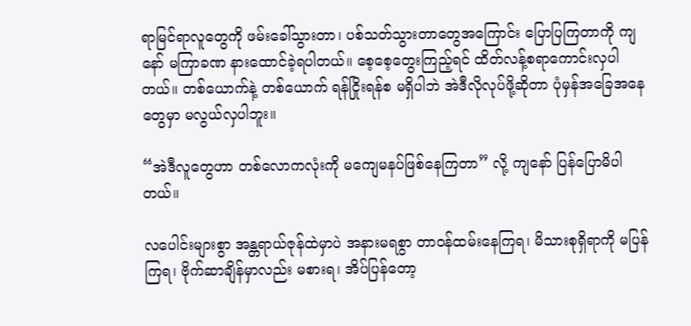ရာမြင်ရာလူတွေကို ဖမ်းခေါ်သွားတာ၊ ပစ်သတ်သွားတာတွေအကြောင်း ပြောပြကြတာကို ကျနော် မကြာခဏ နားထောင်ခဲ့ရပါတယ်။ စေ့စေ့တွေးကြည့်ရင် ထိတ်လန့်စရာကောင်းလှပါတယ်။ တစ်ယောက်နဲ့ တစ်ယောက် ရန်ငြိုးရန်စ မရှိပါဘဲ အဲဒီလိုလုပ်ဖို့ဆိုတာ ပုံမှန်အခြေအနေတွေမှာ မလွယ်လှပါဘူး။

“အဲဒီလူတွေဟာ တစ်လောကလုံးကို မကျေမနပ်ဖြစ်နေကြတာ” လို့ ကျနော် ပြန်ပြောမိပါတယ်။

လပေါင်းများစွာ အန္တရာယ်ဇုန်ထဲမှာပဲ အနားမရစွာ တာဝန်ထမ်းနေကြရ၊ မိသားစုရှိရာကို မပြန်ကြရ၊ ဗိုက်ဆာချိန်မှာလည်း မစားရ၊ အိပ်ပြန်တော့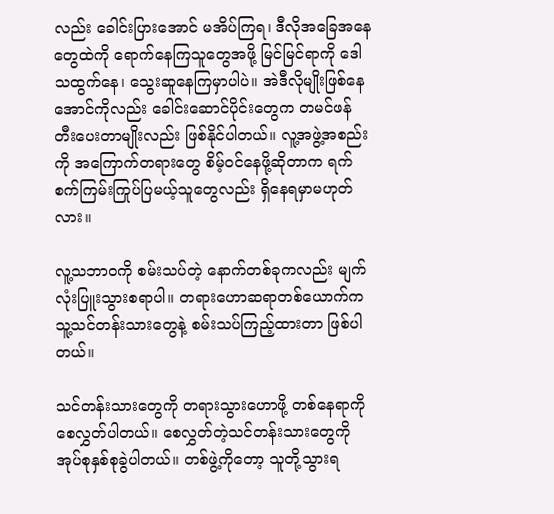လည်း ခေါင်းပြားအောင် မအိပ်ကြရ၊ ဒီလိုအခြေအနေတွေထဲကို ရောက်နေကြသူတွေအဖို့ မြင်မြင်ရာကို ဒေါသထွက်နေ၊ သွေးဆူနေကြမှာပါပဲ။ အဲဒီလိုမျိုးဖြစ်နေအောင်ကိုလည်း ခေါင်းဆောင်ပိုင်းတွေက တမင်ဖန်တီးပေးတာမျိုးလည်း ဖြစ်နိုင်ပါတယ်။ လူ့အဖွဲ့အစည်းကို အကြောက်တရားတွေ စိမ့်ဝင်နေဖို့ဆိုတာက ရက်စက်ကြမ်းကြုပ်ပြမယ့်သူတွေလည်း ရှိနေရမှာမဟုတ်လား။

လူ့သဘာဝကို စမ်းသပ်တဲ့ နောက်တစ်ခုကလည်း မျက်လုံးပြူးသွားစရာပါ။ တရားဟောဆရာတစ်ယောက်က သူ့သင်တန်းသားတွေနဲ့ စမ်းသပ်ကြည့်ထားတာ ဖြစ်ပါတယ်။

သင်တန်းသားတွေကို တရားသွားဟောဖို့ တစ်နေရာကို စေလွှတ်ပါတယ်။ စေလွှတ်တဲ့သင်တန်းသားတွေကို အုပ်စုနှစ်စုခွဲပါတယ်။ တစ်ဖွဲ့ကိုတော့ သူတို့သွားရ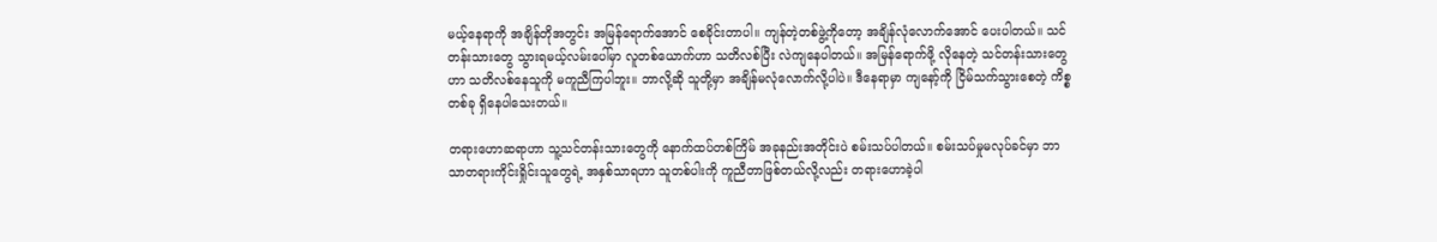မယ့်နေရာကို အချိန်တိုအတွင်း အမြန်ရောက်အောင် စေခိုင်းတာပါ။ ကျန်တဲ့တစ်ဖွဲ့ကိုတော့ အချိန်လုံလောက်အောင် ပေးပါတယ်။ သင်တန်းသားတွေ သွားရမယ့်လမ်းပေါ်မှာ လူတစ်ယောက်ဟာ သတိလစ်ပြီး လဲကျနေပါတယ်။ အမြန်ရောက်ဖို့ လိုနေတဲ့ သင်တန်းသားတွေဟာ သတိလစ်နေသူကို မကူညီကြပါဘူး။ ဘာလို့ဆို သူတို့မှာ အချိန်မလုံလောက်လို့ပါပဲ။ ဒီနေရာမှာ ကျနော့်ကို ငြိမ်သက်သွားစေတဲ့ ကိစ္စတစ်ခု ရှိနေပါသေးတယ်။

တရားဟောဆရာဟာ သူ့သင်တန်းသားတွေကို နောက်ထပ်တစ်ကြိမ် အခုနည်းအတိုင်းပဲ စမ်းသပ်ပါတယ်။ စမ်းသပ်မှုမလုပ်ခင်မှာ ဘာသာတရားကိုင်းရှိုင်းသူတွေရဲ့ အနှစ်သာရဟာ သူတစ်ပါးကို ကူညီတာဖြစ်တယ်လို့လည်း တရားဟောခဲ့ပါ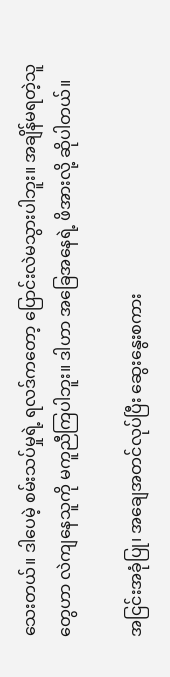သေးတယ်။ ဒါပေမဲ့ စမ်းသပ်မှုရဲ့ ရလဒ်ကတော့ ပြောင်းလဲမသွားပါဘူး။ အချိန်မရတဲ့သူတွေဟာ လဲကျနေသူကို မကူညီကြပါဘူး။ ဒါဟာ အခြေအနေရဲ့ ဖိအားလို့ ဆိုပါတယ်။

အငြင်းအခုံပြု၊ အချေအတင်လုပ်ပြီး ဆွေးနွေးစကား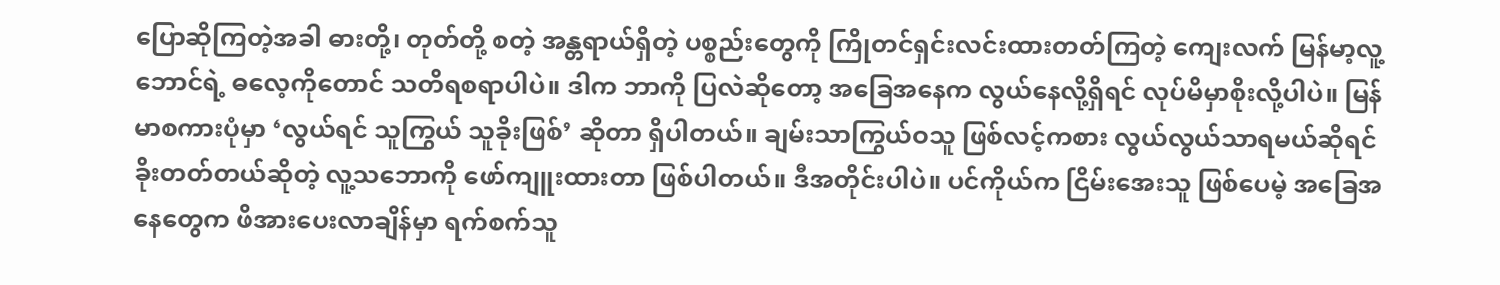ပြောဆိုကြတဲ့အခါ ဓားတို့၊ တုတ်တို့ စတဲ့ အန္တရာယ်ရှိတဲ့ ပစ္စည်းတွေကို ကြိုတင်ရှင်းလင်းထားတတ်ကြတဲ့ ကျေးလက် မြန်မာ့လူ့ဘောင်ရဲ့ ဓလေ့ကိုတောင် သတိရစရာပါပဲ။ ဒါက ဘာကို ပြလဲဆိုတော့ အခြေအနေက လွယ်နေလို့ရှိရင် လုပ်မိမှာစိုးလို့ပါပဲ။ မြန်မာစကားပုံမှာ ‘လွယ်ရင် သူကြွယ် သူခိုးဖြစ်’ ဆိုတာ ရှိပါတယ်။ ချမ်းသာကြွယ်ဝသူ ဖြစ်လင့်ကစား လွယ်လွယ်သာရမယ်ဆိုရင် ခိုးတတ်တယ်ဆိုတဲ့ လူ့သဘောကို ဖော်ကျူးထားတာ ဖြစ်ပါတယ်။ ဒီအတိုင်းပါပဲ။ ပင်ကိုယ်က ငြိမ်းအေးသူ ဖြစ်ပေမဲ့ အခြေအနေတွေက ဖိအားပေးလာချိန်မှာ ရက်စက်သူ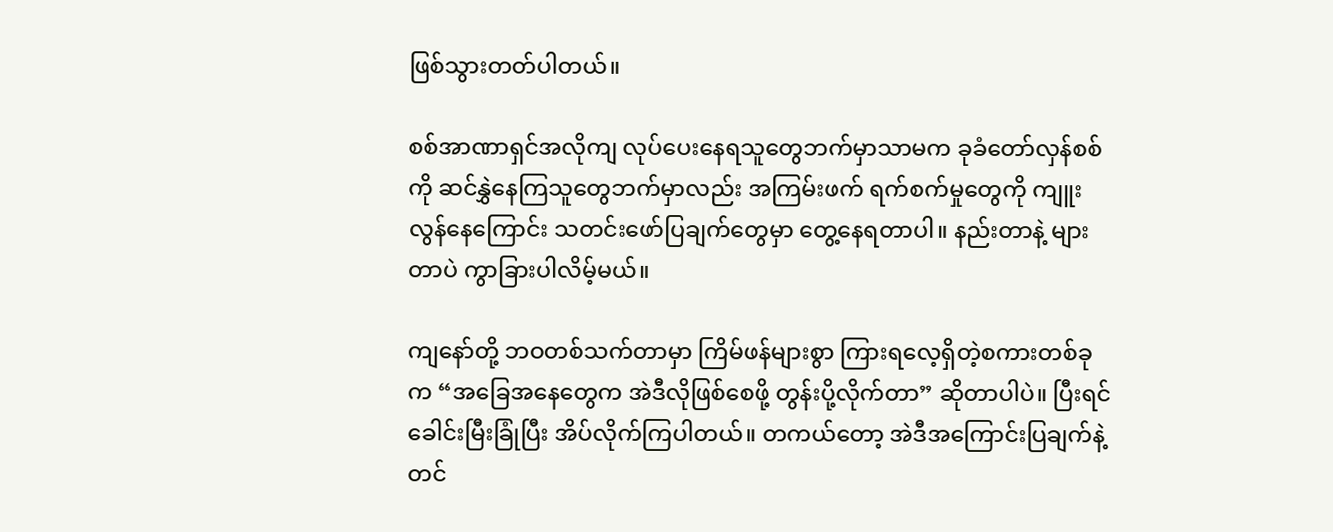ဖြစ်သွားတတ်ပါတယ်။

စစ်အာဏာရှင်အလိုကျ လုပ်ပေးနေရသူတွေဘက်မှာသာမက ခုခံတော်လှန်စစ်ကို ဆင်နွှဲနေကြသူတွေဘက်မှာလည်း အကြမ်းဖက် ရက်စက်မှုတွေကို ကျူးလွန်နေကြောင်း သတင်းဖော်ပြချက်တွေမှာ တွေ့နေရတာပါ။ နည်းတာနဲ့ များတာပဲ ကွာခြားပါလိမ့်မယ်။

ကျနော်တို့ ဘဝတစ်သက်တာမှာ ကြိမ်ဖန်များစွာ ကြားရလေ့ရှိတဲ့စကားတစ်ခုက “အခြေအနေတွေက အဲဒီလိုဖြစ်စေဖို့ တွန်းပို့လိုက်တာ” ဆိုတာပါပဲ။ ပြီးရင် ခေါင်းမြီးခြုံပြီး အိပ်လိုက်ကြပါတယ်။ တကယ်တော့ အဲဒီအကြောင်းပြချက်နဲ့တင်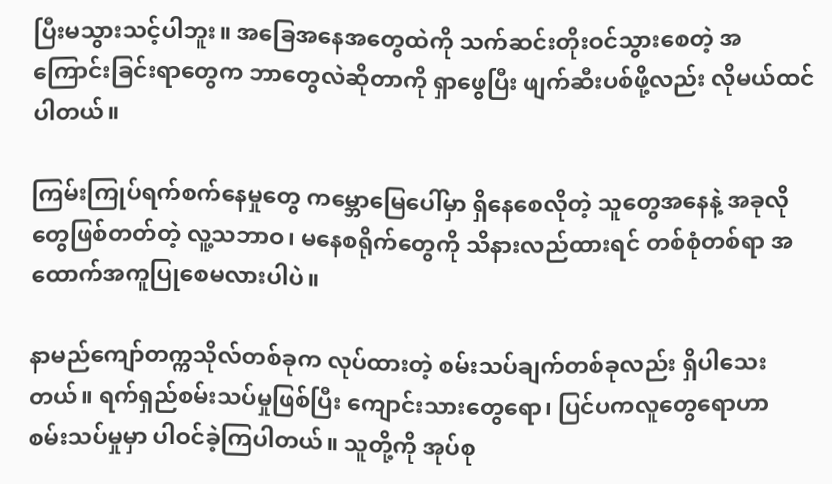ပြီးမသွားသင့်ပါဘူး။ အခြေအနေအတွေထဲကို သက်ဆင်းတိုးဝင်သွားစေတဲ့ အကြောင်းခြင်းရာတွေက ဘာတွေလဲဆိုတာကို ရှာဖွေပြီး ဖျက်ဆီးပစ်ဖို့လည်း လိုမယ်ထင်ပါတယ်။

ကြမ်းကြုပ်ရက်စက်နေမှုတွေ ကမ္ဘောမြေပေါ်မှာ ရှိနေစေလိုတဲ့ သူတွေအနေနဲ့ အခုလိုတွေဖြစ်တတ်တဲ့ လူ့သဘာဝ၊ မနေစရိုက်တွေကို သိနားလည်ထားရင် တစ်စုံတစ်ရာ အထောက်အကူပြုစေမလားပါပဲ။

နာမည်ကျော်တက္ကသိုလ်တစ်ခုက လုပ်ထားတဲ့ စမ်းသပ်ချက်တစ်ခုလည်း ရှိပါသေးတယ်။ ရက်ရှည်စမ်းသပ်မှုဖြစ်ပြီး ကျောင်းသားတွေရော၊ ပြင်ပကလူတွေရောဟာ စမ်းသပ်မှုမှာ ပါဝင်ခဲ့ကြပါတယ်။ သူတို့ကို အုပ်စု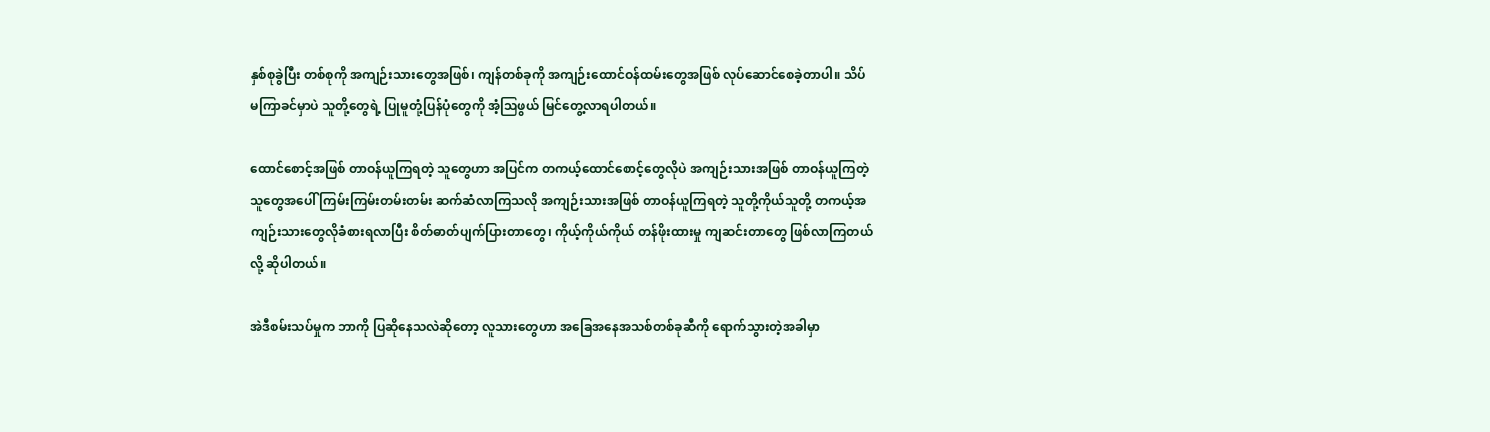နှစ်စုခွဲပြီး တစ်စုကို အကျဉ်းသားတွေအဖြစ်၊ ကျန်တစ်ခုကို အကျဉ်းထောင်ဝန်ထမ်းတွေအဖြစ် လုပ်ဆောင်စေခဲ့တာပါ။ သိပ်မကြာခင်မှာပဲ သူတို့တွေရဲ့ ပြုမူတုံ့ပြန်ပုံတွေကို အံ့ဩဖွယ် မြင်တွေ့လာရပါတယ်။

ထောင်စောင့်အဖြစ် တာဝန်ယူကြရတဲ့ သူတွေဟာ အပြင်က တကယ့်ထောင်စောင့်တွေလိုပဲ အကျဉ်းသားအဖြစ် တာဝန်ယူကြတဲ့သူတွေအပေါ် ကြမ်းကြမ်းတမ်းတမ်း ဆက်ဆံလာကြသလို အကျဉ်းသားအဖြစ် တာဝန်ယူကြရတဲ့ သူတို့ကိုယ်သူတို့ တကယ့်အကျဉ်းသားတွေလိုခံစားရလာပြီး စိတ်ဓာတ်ပျက်ပြားတာတွေ၊ ကိုယ့်ကိုယ်ကိုယ် တန်ဖိုးထားမှု ကျဆင်းတာတွေ ဖြစ်လာကြတယ်လို့ ဆိုပါတယ်။

အဲဒီစမ်းသပ်မှုက ဘာကို ပြဆိုနေသလဲဆိုတော့ လူသားတွေဟာ အခြေအနေအသစ်တစ်ခုဆီကို ရောက်သွားတဲ့အခါမှာ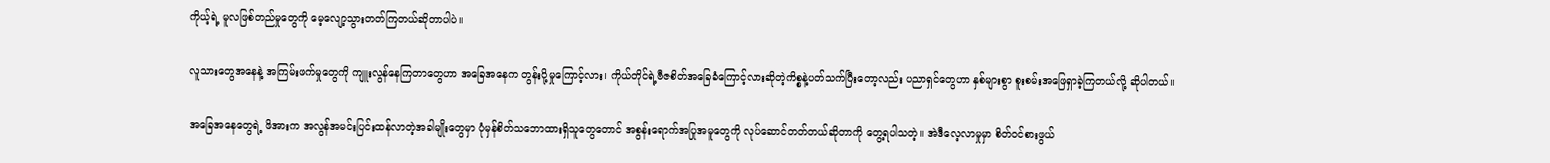ကိုယ့်ရဲ့ မူလဖြစ်တည်မှုတွေကို မေ့လျော့သွားတတ်ကြတယ်ဆိုတာပါပဲ။

လူသားတွေအနေနဲ့ အကြမ်းဖက်မှုတွေကို ကျူးလွန်နေကြတာတွေဟာ အခြေအနေက တွန်းပို့မှုကြောင့်လား၊ ကိုယ်တိုင်ရဲ့ဗီဇစိတ်အခြေခံကြောင့်လားဆိုတဲ့ကိစ္စနဲ့ပတ်သက်ပြီးတော့လည်း ပညာရှင်တွေဟာ နှစ်များစွာ စူးစမ်းအဖြေရှာခဲ့ကြတယ်လို့ ဆိုပါတယ်။

အခြေအနေတွေရဲ့ ဖိအားက အလွန်အမင်းပြင်းထန်လာတဲ့အခါမျိုးတွေမှာ ပုံမှန်စိတ်သဘောထားရှိသူတွေတောင် အစွန်းရောက်အပြုအမူတွေကို လုပ်ဆောင်တတ်တယ်ဆိုတာကို တွေ့ရပါသတဲ့။ အဲဒီလေ့လာမှုမှာ စိတ်ဝင်စားဖွယ်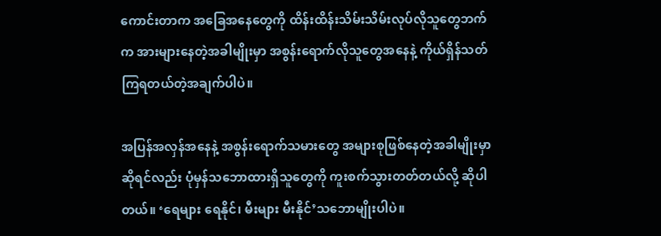ကောင်းတာက အခြေအနေတွေကို ထိန်းထိန်းသိမ်းသိမ်းလုပ်လိုသူတွေဘက်က အားများနေတဲ့အခါမျိုးမှာ အစွန်းရောက်လိုသူတွေအနေနဲ့ ကိုယ်ရှိန်သတ်ကြရတယ်တဲ့အချက်ပါပဲ။

အပြန်အလှန်အနေနဲ့ အစွန်းရောက်သမားတွေ အများစုဖြစ်နေတဲ့အခါမျိုးမှာဆိုရင်လည်း ပုံမှန်သဘောထားရှိသူတွေကို ကူးစက်သွားတတ်တယ်လို့ ဆိုပါတယ်။ ‘ရေများ ရေနိုင်၊ မီးများ မီးနိုင်’သဘောမျိုးပါပဲ။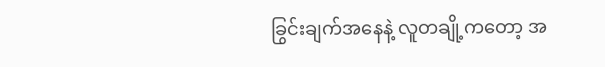ခြွင်းချက်အနေနဲ့ လူတချို့ကတော့ အ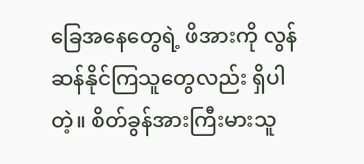ခြေအနေတွေရဲ့ ဖိအားကို လွန်ဆန်နိုင်ကြသူတွေလည်း ရှိပါတဲ့။ စိတ်ခွန်အားကြီးမားသူ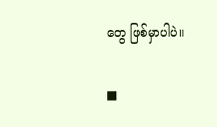တွေ ဖြစ်မှာပါပဲ။

■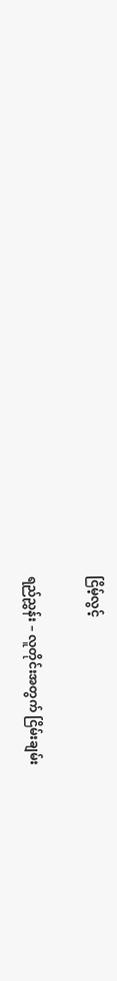ငြိမ့်လွင့်

ရည်ညွှန်း – လူတိုင်းအတွက် ငြိမ်းချမ်း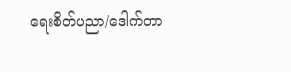ရေးစိတ်ပညာ/ဒေါက်တာ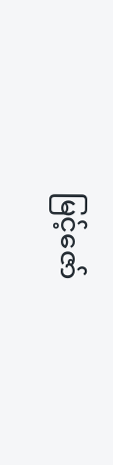မြင့်ဇော်